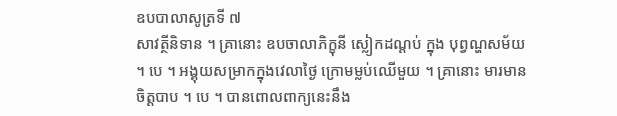ឧបបាលាសូត្រទី ៧
សាវត្ថីនិទាន ។ គ្រានោះ ឧបចាលាភិក្ខុនី ស្លៀកដណ្តប់ ក្នុង បុព្វណ្ហសម័យ ។ បេ ។ អង្គុយសម្រាកក្នុងវេលាថ្ងៃ ក្រោមម្លប់ឈើមួយ ។ គ្រានោះ មារមានចិត្តបាប ។ បេ ។ បានពោលពាក្យនេះនឹង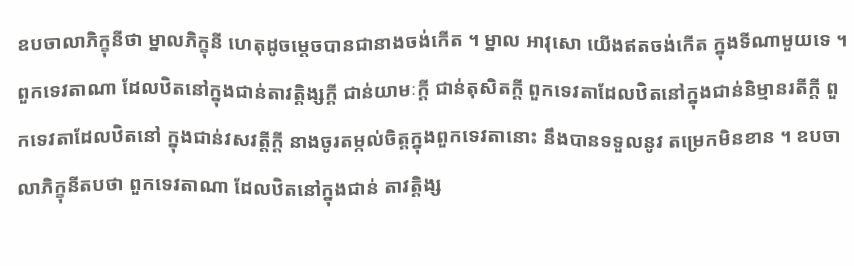ឧបចាលាភិក្ខុនីថា ម្នាលភិក្ខុនី ហេតុដូចម្តេចបានជានាងចង់កើត ។ ម្នាល អាវុសោ យើងឥតចង់កើត ក្នុងទីណាមួយទេ ។ ពួកទេវតាណា ដែលឋិតនៅក្នុងជាន់តាវត្តិង្សក្តី ជាន់យាមៈក្តី ជាន់តុសិតក្តី ពួកទេវតាដែលឋិតនៅក្នុងជាន់និម្មានរតីក្តី ពួកទេវតាដែលឋិតនៅ ក្នុងជាន់វសវត្តីក្តី នាងចូរតម្កល់ចិត្តក្នុងពួកទេវតានោះ នឹងបានទទួលនូវ តម្រេកមិនខាន ។ ឧបចាលាភិក្ខុនីតបថា ពួកទេវតាណា ដែលឋិតនៅក្នុងជាន់ តាវត្តិង្ស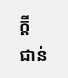ក្តី ជាន់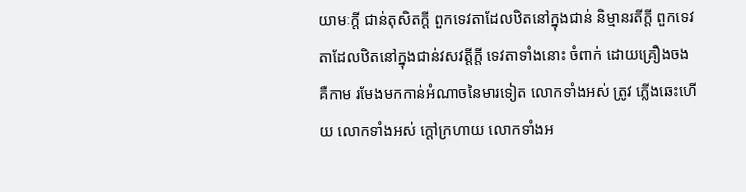យាមៈក្តី ជាន់តុសិតក្តី ពួកទេវតាដែលឋិតនៅក្នុងជាន់ និម្មានរតីក្តី ពួកទេវតាដែលឋិតនៅក្នុងជាន់វសវត្តីក្តី ទេវតាទាំងនោះ ចំពាក់ ដោយគ្រឿងចង គឺកាម រមែងមកកាន់អំណាចនៃមារទៀត លោកទាំងអស់ ត្រូវ ភ្លើងឆេះហើយ លោកទាំងអស់ ក្តៅក្រហាយ លោកទាំងអ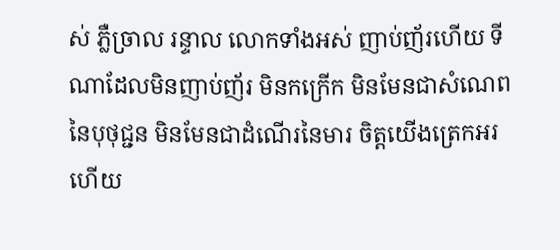ស់ ភ្លឺច្រាល រន្ទាល លោកទាំងអស់ ញាប់ញ័រហើយ ទីណាដែលមិនញាប់ញ័រ មិនកក្រើក មិនមែនជាសំណេពនៃបុថុជ្ជន មិនមែនជាដំណើរនៃមារ ចិត្តយើងត្រេកអរ ហើយ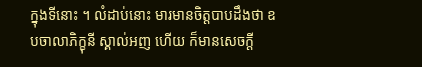ក្នុងទីនោះ ។ លំដាប់នោះ មារមានចិត្តបាបដឹងថា ឧបចាលាភិក្ខុនី ស្គាល់អញ ហើយ ក៏មានសេចក្តី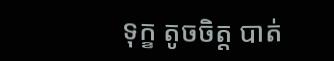ទុក្ខ តូចចិត្ត បាត់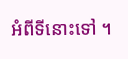អំពីទីនោះទៅ ។